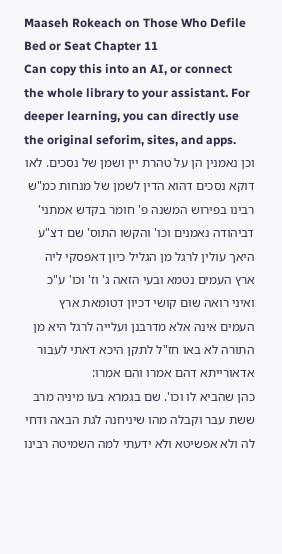Maaseh Rokeach on Those Who Defile Bed or Seat Chapter 11
Can copy this into an AI, or connect the whole library to your assistant. For deeper learning, you can directly use the original seforim, sites, and apps.
וכן נאמנין הן על טהרת יין ושמן של נסכים. לאו דוקא נסכים דהוא הדין לשמן של מנחות כמ"ש רבינו בפירוש המשנה פ' חומר בקדש אמתני' דביהודה נאמנים וכו' והקשו התוס' שם דצ"ע היאך עולין לרגל מן הגליל כיון דאפסקי ליה ארץ העמים נטמא ובעי הזאה ג' וז' וכו' ע"כ ואיני רואה שום קושי דכיון דטומאת ארץ העמים אינה אלא מדרבנן ועלייה לרגל היא מן התורה לא באו חז"ל לתקן היכא דאתי לעבור אדאורייתא דהם אמרו והם אמרו:
כהן שהביא לו וכו'. שם בגמרא בעו מיניה מרב ששת עבר וקבלה מהו שיניחנה לגת הבאה ודחי לה ולא אפשיטא ולא ידעתי למה השמיטה רבינו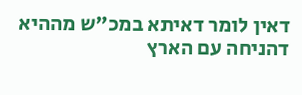דאין לומר דאיתא במכ"ש מההיא דהניחה עם הארץ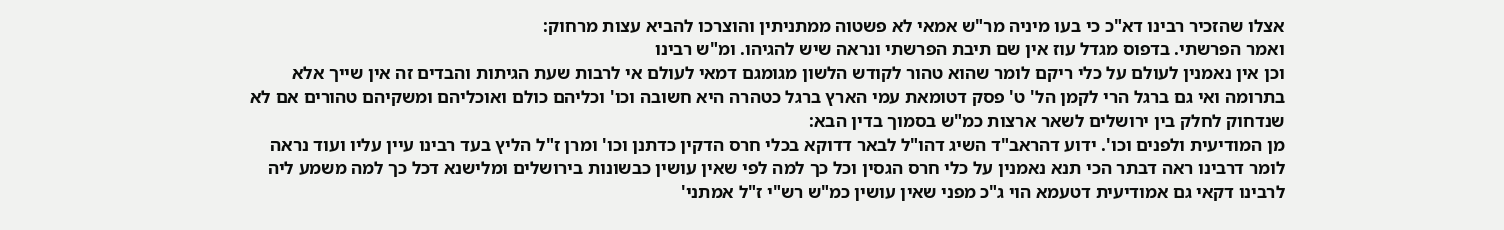אצלו שהזכיר רבינו דא"כ כי בעו מיניה מר"ש אמאי לא פשטוה ממתניתין והוצרכו להביא עצות מרחוק:
ואמר הפרשתי. בדפוס מגדל עוז אין שם תיבת הפרשתי ונראה שיש להגיהו. ומ"ש רבינו
וכן אין נאמנין לעולם על כלי ריקם לומר שהוא טהור לקודש הלשון מגומגם דמאי לעולם אי לרבות שעת הגיתות והבדים זה אין שייך אלא בתרומה ואי גם ברגל הרי לקמן הל' ט' פסק דטומאת עמי הארץ ברגל כטהרה היא חשובה וכו' וכליהם כולם ואוכליהם ומשקיהם טהורים אם לא שנדחוק לחלק בין ירושלים לשאר ארצות כמ"ש בסמוך בדין הבא:
מן המודיעית ולפנים וכו'. ידוע דהראב"ד השיג דהו"ל לבאר דדוקא בכלי חרס הדקין כדתנן וכו' ומרן ז"ל הליץ בעד רבינו עיין עליו ועוד נראה לומר דרבינו ראה דבתר הכי תנא נאמנין על כלי חרס הגסין וכל כך למה לפי שאין עושין כבשונות בירושלים ומלישנא דכל כך למה משמע ליה לרבינו דקאי גם אמודיעית דטעמא הוי ג"כ מפני שאין עושין כמ"ש רש"י ז"ל אמתני'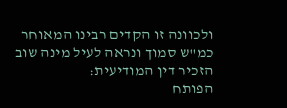ולכוונה זו הקדים רבינו המאוחר כמ"ש סמוך ונראה לעיל מינה שוב הזכיר דין המודיעית:
הפותח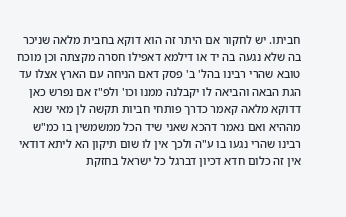חביתו. יש לחקור אם היתר זה הוא דוקא בחבית מלאה שניכר בה שלא נגעה בה יד או דילמא דאפילו חסרה מקצתה וכן מוכח טובא שהרי רבינו בהל' ב' פסק דאם הניחה עם הארץ אצלו עד הגת הבאה והביאה לו יקבלנה ממנו וכו' ולפ"ז אם נפרש כאן דדוקא מלאה קאמר כדרך פותחי חביות תקשה לן מאי שנא מההיא ואם נאמר דהכא שאני שיד הכל ממשמשין בו כמ"ש רבינו שהרי נגעו בו ע"ה ולכך אין לו שום תיקון הא ליתא דודאי אין זה כלום חדא דכיון דברגל כל ישראל בחזקת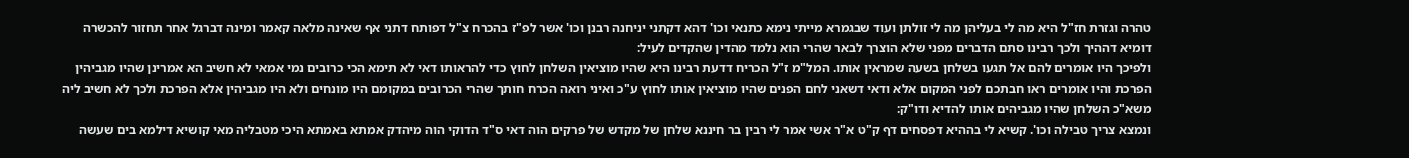טהרה וגזרת חז"ל היא מה לי בעליהן מה לי זולתן ועוד שבגמרא מייתי נימא כתנאי וכו' דהא דקתני יניחנה רבנן וכו' אשר לפ"ז בהכרח צ"ל דפותח דתני אף שאינה מלאה קאמר ומינה דברגל אחר תחזור להכשרה דומיא דההיך ולכך רבינו סתם הדברים מפני שלא הוצרך לבאר שהרי הוא נלמד מהדין שהקדים לעיל:
ולפיכך היו אומרים להם אל תגעו בשלחן בשעה שמראין אותו. המל"מ ז"ל הכריח דדעת רבינו היא שהיו מוציאין השלחן לחוץ כדי להראותו דאי לא תימא הכי כרובים נמי אמאי לא חשיב הא אמרינן שהיו מגביהין הפרכת והיו אומרים ראו חבתכם לפני המקום אלא ודאי דשאני לחם הפנים שהיו מוציאין אותו לחוץ ע"כ ואיני רואה הכרח חותך שהרי הכרובים במקומם היו מונחים ולא היו מגביהין אלא הפרכת ולכך לא חשיב ליה משא"כ השלחן שהיו מגביהים אותו להדיא ודו"ק:
ונמצא צריך טבילה וכו'. קשיא לי בההיא דפסחים דף ק"ט א"ר אשי אמר לי רבין בר חיננא שלחן של מקדש של פרקים הוה דאי ס"ד הדוקי הוה מיהדק אמתא באמתא היכי מטבליה מאי קושיא דילמא בים שעשה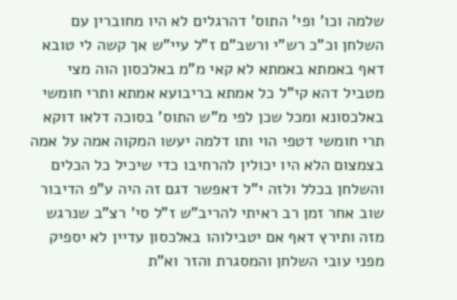שלמה וכו' ופי' התוס' דהרגלים לא היו מחוברין עם השלחן וכ"כ רש"י ורשב"ם ז"ל עיי"ש אך קשה לי טובא דאף באמתא באמתא לא קאי מ"מ באלכסון הוה מצי מטביל דהא קי"ל כל אמתא בריבועא אמתא ותרי חומשי באלכסונא ומכל שכן לפי מ"ש התוס' בסוכה דלאו דוקא תרי חומשי דטפי הוי ותו דלמה יעשו המקוה אמה על אמה בצמצום הלא היו יכולין להרחיבו כדי שיכיל כל הכלים והשלחן בכלל ולזה י"ל דאפשר דגם זה היה ע"פ הדיבור שוב אחר זמן רב ראיתי להריב"ש ז"ל סי' רצ"ב שנרגש מזה ותירץ דאף אם יטבילוהו באלכסון עדיין לא יספיק מפני עובי השלחן והמסגרת והזר וא"ת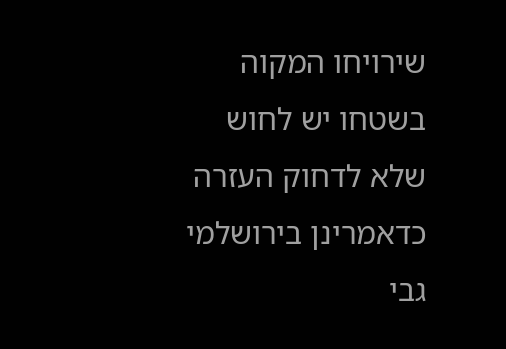שירויחו המקוה בשטחו יש לחוש שלא לדחוק העזרה כדאמרינן בירושלמי גבי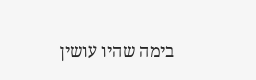בימה שהיו עושין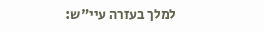למלך בעזרה עיי"ש: